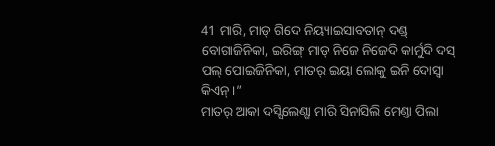41 ମାରି, ମାଡ୍ ଗିଦେ ନିୟ୍ୟାଇସାବତାନ୍ ଦଣ୍ଡ୍ ବୋଗାଜିନିକା, ଇରିଙ୍ଗ୍ ମାଡ୍ ନିଜେ ନିଜେଦି କାର୍ମୁଦି ଦସ୍ ପଲ୍ ପୋଇଜିନିକା, ମାତର୍ ଇୟା ଲୋକୁ ଇନି ଦୋସ୍ବା କିଏନ୍ ।”
ମାତର୍ ଆକା ଦସ୍ସିଲେଣ୍ଗା ମାରି ସିନାସିଲି ମେଣ୍ତା ପିଲା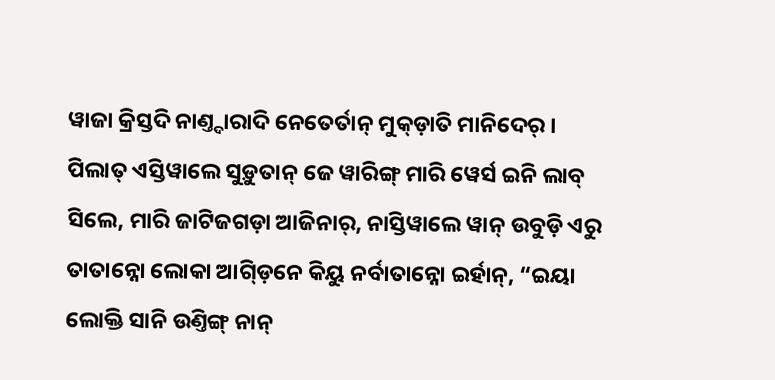ୱାଜା କ୍ରିସ୍ତଦି ନାଣ୍ତ୍ଦାରାଦି ନେତେର୍ତାନ୍ ମୁକ୍ଡ଼ାତି ମାନିଦେର୍ ।
ପିଲାତ୍ ଏସ୍ତିୱାଲେ ସୁଡ଼ୁତାନ୍ ଜେ ୱାରିଙ୍ଗ୍ ମାରି ୱେର୍ସ ଇନି ଲାବ୍ ସିଲେ, ମାରି ଜାଟିଜଗଡ଼ା ଆଜିନାର୍, ନାସ୍ତିୱାଲେ ୱାନ୍ ଉବୁଡ଼ି ଏରୁ ତାତାନ୍ନୋ ଲୋକା ଆଗ୍ଡ଼ିନେ କିୟୁ ନର୍ବାତାନ୍ନୋ ଇର୍ହାନ୍, “ଇୟା ଲୋକ୍ତି ସାନି ଉଣ୍ତିଙ୍ଗ୍ ନାନ୍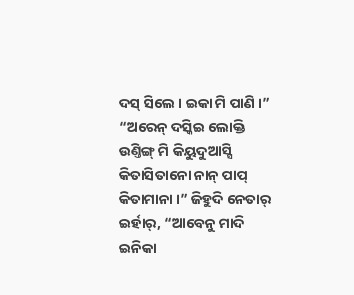ଦସ୍ ସିଲେ । ଇକା ମି ପାଣି ।”
“ଅରେନ୍ ଦସ୍କିଇ ଲୋକ୍ତି ଉଣ୍ତିଙ୍ଗ୍ ମି କିୟୁଦୁଆସ୍ସି କିତାସିତାନୋ ନାନ୍ ପାପ୍ କିତାମାନା ।” ଜିହୁଦି ନେତାର୍ ଇର୍ହାର୍, “ଆବେନୁ ମାଦି ଇନିକା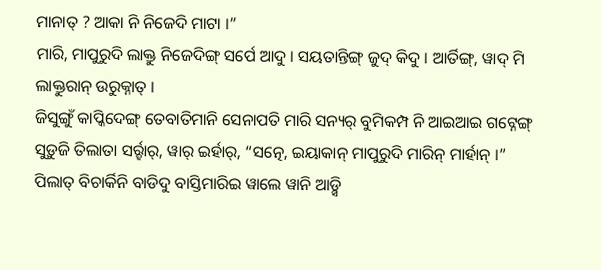ମାନାତ୍ ? ଆକା ନି ନିଜେଦି ମାଟା ।”
ମାରି, ମାପୁରୁଦି ଲାକ୍ତୁ ନିଜେଦିଙ୍ଗ୍ ସର୍ପେ ଆଦୁ । ସୟତାନ୍ତିଙ୍ଗ୍ ଜୁଦ୍ କିଦୁ । ଆର୍ତିଙ୍ଗ୍, ୱାଦ୍ ମି ଲାକ୍ତୁରାନ୍ ଉରୁକ୍ନାତ୍ ।
ଜିସୁଙ୍ଗୁଁ କାପ୍କିଦେଙ୍ଗ୍ ତେବାତିମାନି ସେନାପତି ମାରି ସନ୍ୟର୍ ବୁମିକମ୍ପ ନି ଆଇଆଇ ଗଟ୍ନେଙ୍ଗ୍ ସୁଡ଼ୁଜି ତିଲାତା ସର୍ର୍ହାର୍, ୱାର୍ ଇର୍ହାର୍, “ସତ୍ନେ, ଇୟାକାନ୍ ମାପୁରୁଦି ମାରିନ୍ ମାର୍ହାନ୍ ।”
ପିଲାତ୍ ବିଚାର୍କିନି ବାଡିଦୁ ବାସ୍ତିମାରିଇ ୱାଲେ ୱାନି ଆଡ଼୍ସି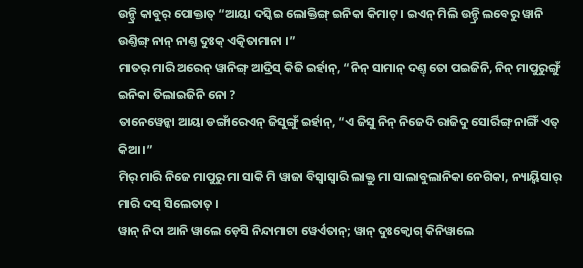ଉନ୍ଡ୍ରି କାବୁର୍ ପୋକ୍ତାତ୍ “ଆୟା ଦସ୍କିଇ ଲୋକ୍ତିଙ୍ଗ୍ ଇନିକା କିମାଟ୍ । ଇଏନ୍ ମିଲି ଉନ୍ଡ୍ରି ଲବେରୁ ୱାନି ଉଣ୍ତିଙ୍ଗ୍ ନାନ୍ ନାଣ୍ତ ଦୁଃକ୍ ଏତ୍କିତାମାନା ।”
ମାତର୍ ମାରି ଅରେନ୍ ୱାନିଙ୍ଗ୍ ଆଦ୍ରିସ୍ କିଜି ଇର୍ହାନ୍, “ନିନ୍ ସାମାନ୍ ଦଣ୍ତ୍ ତୋ ପଇଜିନି, ନିନ୍ ମାପୁରୁଙ୍ଗୁଁ ଇନିକା ତିଲାଇଜିନି ନୋ ?
ତାନେୱେନ୍କା ଆୟା ଡଙ୍ଗାଁରେଏନ୍ ଜିସୁଙ୍ଗୁଁ ଇର୍ହାନ୍, “ଏ ଜିସୁ ନିନ୍ ନିଜେଦି ରାଜିଦୁ ସୋର୍ରିଙ୍ଗ୍ ନାଙ୍ଗିଁ ଏତ୍ କିଆ ।”
ମିର୍ ମାରି ନିଜେ ମାପୁରୁ ମା ସାକି ମି ୱାଜା ବିସ୍ବାସ୍ୱାରି ଲାକ୍ତୁ ମା ସାଲାବୁଲାନିକା ନେଗିକା, ନ୍ୟାୟ୍ବିସାର୍ ମାରି ଦସ୍ ସିଲେତାତ୍ ।
ୱାନ୍ ନିଦା ଆନି ୱାଲେ ଡ଼େସି ନିନ୍ଦାମାଟା ୱେର୍ଏତାନ୍; ୱାନ୍ ଦୁଃକ୍ବୋଗ୍ କିନିୱାଲେ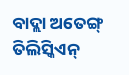ବାଦ୍ଲା ଅତେଙ୍ଗ୍ ତିଲିସ୍କିଏନ୍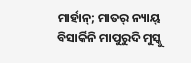ମାର୍ହାନ୍; ମାତର୍ ନ୍ୟାୟ୍ ବିସାର୍କିନି ମାପୁରୁଦି ମୁସ୍କୁ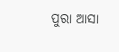ପୁରା ଆସା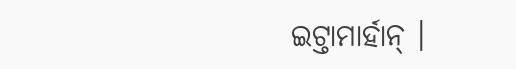ଇଟ୍ତାମାର୍ହାନ୍ ।